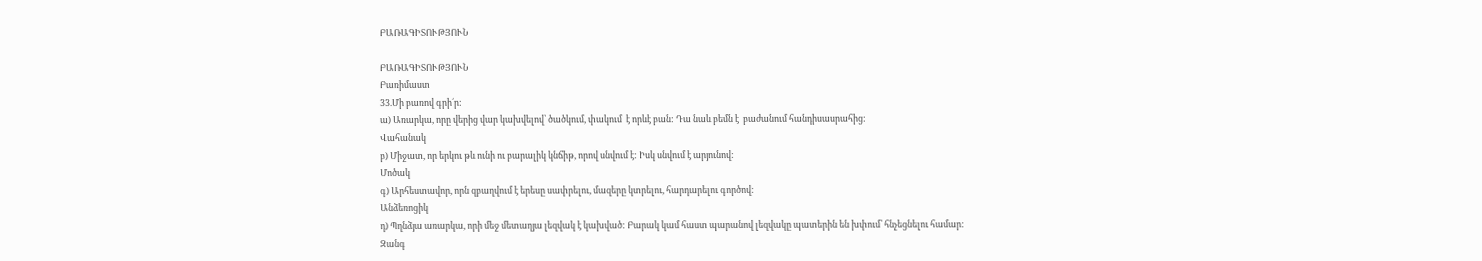ԲԱՌԱԳԻՏՈՒԹՅՈՒՆ

ԲԱՌԱԳԻՏՈՒԹՅՈՒՆ
Բառիմաստ
33.Մի բառով գրի´ր:
ա) Առարկա, որը վերից վար կախվելով՝ ծածկում, փակում  է որևէ բան: Դա նաև բեմն է  բաժանում հանդիսասրահից:
Վահանակ
բ) Միջատ, որ երկու թև ունի ու բարալիկ կնճիթ, որով սնվում է: Իսկ սնվում է արյունով:
Մոծակ
գ) Արհեստավոր, որն զբաղվում է երեսը սափրելու, մազերը կտրելու, հարդարելու գործով:
Անձեռոցիկ
դ) Պղնձյա առարկա, որի մեջ մետաղյա լեզվակ է կախված: Բարակ կամ հաստ պարանով լեզվակը պատերին են խփում՝ հնչեցնելու համար:
Զանգ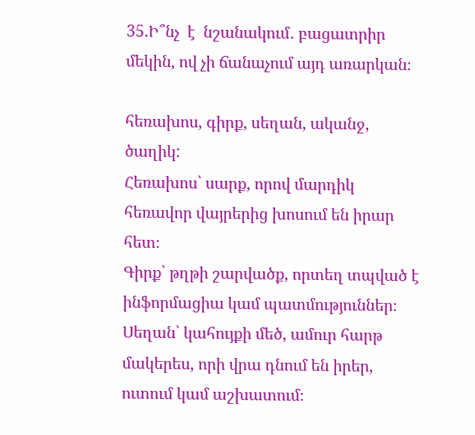35.Ի՞նչ  է  նշանակում․ բացատրիր մեկին, ով չի ճանաչում այդ առարկան։

հեռախոս, գիրք, սեղան, ականջ, ծաղիկ:
Հեռախոս՝ սարք, որով մարդիկ հեռավոր վայրերից խոսում են իրար հետ։
Գիրք՝ թղթի շարվածք, որտեղ տպված է ինֆորմացիա կամ պատմություններ։
Սեղան՝ կահույքի մեծ, ամուր հարթ մակերես, որի վրա դնում են իրեր, ուտում կամ աշխատում։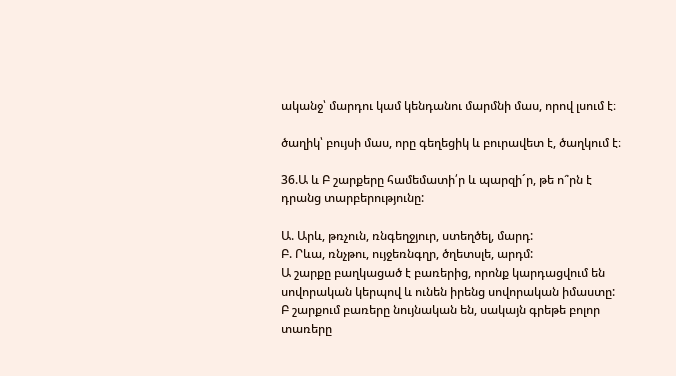ականջ՝ մարդու կամ կենդանու մարմնի մաս, որով լսում է։

ծաղիկ՝ բույսի մաս, որը գեղեցիկ և բուրավետ է, ծաղկում է։

36.Ա և Բ շարքերը համեմատի՛ր և պարզի´ր, թե ո՞րն է դրանց տարբերությունը:

Ա. Արև, թռչուն, ռնգեղջյուր, ստեղծել, մարդ:
Բ. Րևա, ռնչթու, ույջեռնգղր, ծղետսլե, արդմ:
Ա շարքը բաղկացած է բառերից, որոնք կարդացվում են սովորական կերպով և ունեն իրենց սովորական իմաստը:
Բ շարքում բառերը նույնական են, սակայն գրեթե բոլոր տառերը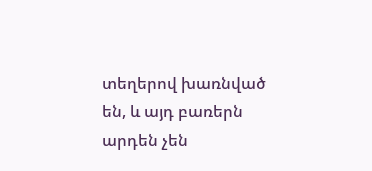տեղերով խառնված են, և այդ բառերն արդեն չեն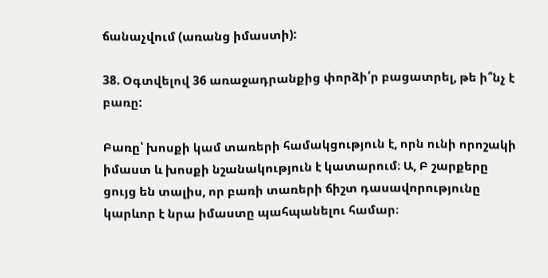ճանաչվում (առանց իմաստի):

38. Օգտվելով 36 առաջադրանքից փորձի՛ր բացատրել, թե ի՞նչ է բառը:

Բառը՝ խոսքի կամ տառերի համակցություն է, որն ունի որոշակի իմաստ և խոսքի նշանակություն է կատարում։ Ա, Բ շարքերը ցույց են տալիս, որ բառի տառերի ճիշտ դասավորությունը կարևոր է նրա իմաստը պահպանելու համար։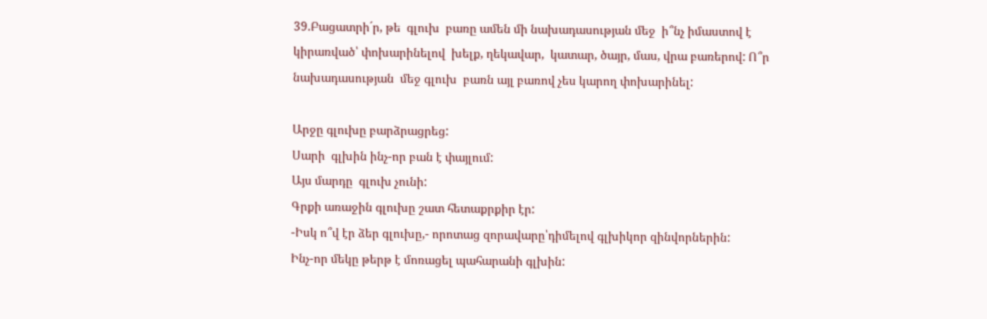39.Բացատրի´ր, թե  գլուխ  բառը ամեն մի նախադասության մեջ  ի՞նչ իմաստով է կիրառված՝ փոխարինելով  խելք, ղեկավար,  կատար, ծայր, մաս, վրա բառերով: Ո՞ր նախադասության  մեջ գլուխ  բառն այլ բառով չես կարող փոխարինել:

Արջը գլուխը բարձրացրեց:
Սարի  գլխին ինչ-որ բան է փայլում:
Այս մարդը  գլուխ չունի:
Գրքի առաջին գլուխը շատ հետաքրքիր էր:
-Իսկ ո՞վ էր ձեր գլուխը,- որոտաց զորավարը՝դիմելով գլխիկոր զինվորներին:
Ինչ-որ մեկը թերթ է մոռացել պահարանի գլխին: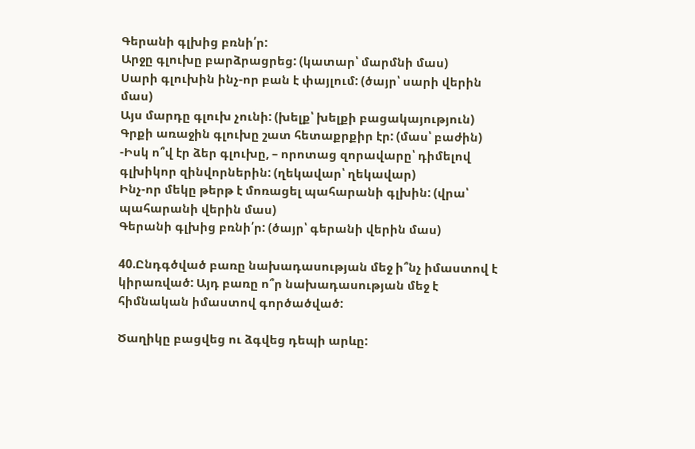Գերանի գլխից բռնի՛ր:
Արջը գլուխը բարձրացրեց: (կատար՝ մարմնի մաս)
Սարի գլուխին ինչ-որ բան է փայլում: (ծայր՝ սարի վերին մաս)
Այս մարդը գլուխ չունի: (խելք՝ խելքի բացակայություն)
Գրքի առաջին գլուխը շատ հետաքրքիր էր: (մաս՝ բաժին)
-Իսկ ո՞վ էր ձեր գլուխը, – որոտաց զորավարը՝ դիմելով գլխիկոր զինվորներին: (ղեկավար՝ ղեկավար)
Ինչ-որ մեկը թերթ է մոռացել պահարանի գլխին: (վրա՝ պահարանի վերին մաս)
Գերանի գլխից բռնի՛ր: (ծայր՝ գերանի վերին մաս)

40.Ընդգծված բառը նախադասության մեջ ի՞նչ իմաստով է կիրառված: Այդ բառը ո՞ր նախադասության մեջ է հիմնական իմաստով գործածված:

Ծաղիկը բացվեց ու ձգվեց դեպի արևը: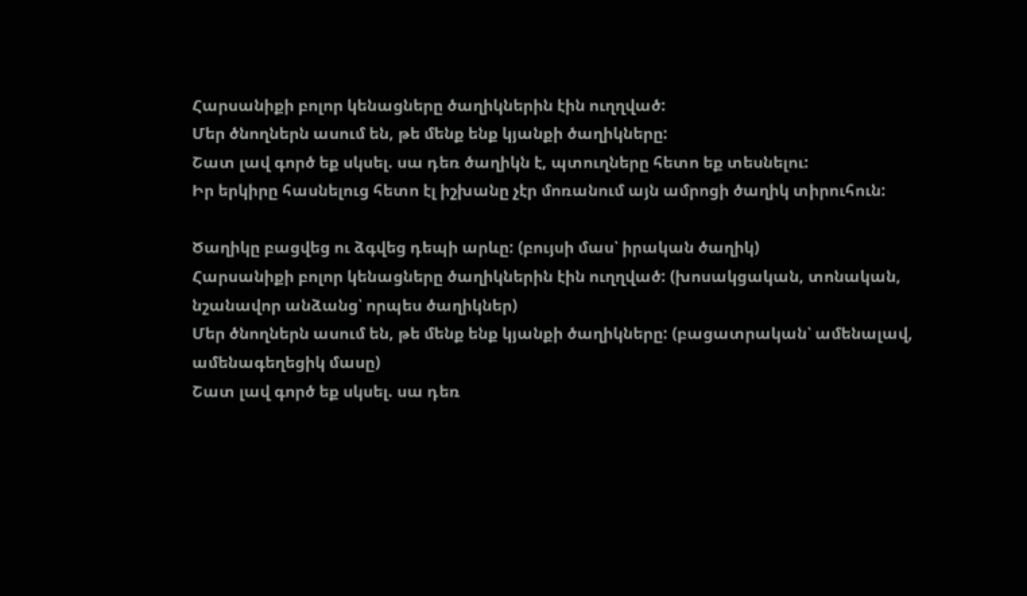Հարսանիքի բոլոր կենացները ծաղիկներին էին ուղղված:
Մեր ծնողներն ասում են, թե մենք ենք կյանքի ծաղիկները:
Շատ լավ գործ եք սկսել. սա դեռ ծաղիկն է, պտուղները հետո եք տեսնելու:
Իր երկիրը հասնելուց հետո էլ իշխանը չէր մոռանում այն ամրոցի ծաղիկ տիրուհուն:

Ծաղիկը բացվեց ու ձգվեց դեպի արևը: (բույսի մաս՝ իրական ծաղիկ)
Հարսանիքի բոլոր կենացները ծաղիկներին էին ուղղված: (խոսակցական, տոնական, նշանավոր անձանց՝ որպես ծաղիկներ)
Մեր ծնողներն ասում են, թե մենք ենք կյանքի ծաղիկները: (բացատրական՝ ամենալավ, ամենագեղեցիկ մասը)
Շատ լավ գործ եք սկսել. սա դեռ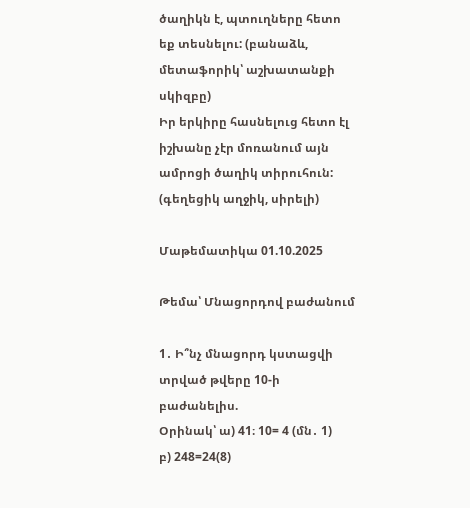ծաղիկն է, պտուղները հետո եք տեսնելու: (բանաձև, մետաֆորիկ՝ աշխատանքի սկիզբը)
Իր երկիրը հասնելուց հետո էլ իշխանը չէր մոռանում այն ամրոցի ծաղիկ տիրուհուն: (գեղեցիկ աղջիկ, սիրելի)

Մաթեմատիկա 01.10.2025

Թեմա՝ Մնացորդով բաժանում

1․ Ի՞նչ մնացորդ կստացվի տրված թվերը 10-ի բաժանելիս.
Օրինակ՝ ա) 41։ 10= 4 (մն․ 1)
բ) 248=24(8)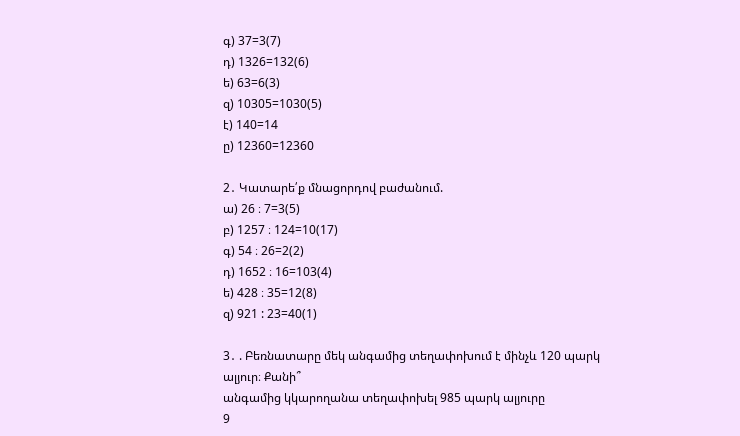գ) 37=3(7)
դ) 1326=132(6)
ե) 63=6(3)
զ) 10305=1030(5)
է) 140=14
ը) 12360=12360

2․ Կատարե՛ք մնացորդով բաժանում.
ա) 26 ։ 7=3(5)
բ) 1257 ։ 124=10(17)
գ) 54 ։ 26=2(2)
դ) 1652 ։ 16=103(4)
ե) 428 ։ 35=12(8)
զ) 921 : 23=40(1)

3․ . Բեռնատարը մեկ անգամից տեղափոխում է մինչև 120 պարկ ալյուր։ Քանի՞
անգամից կկարողանա տեղափոխել 985 պարկ ալյուրը
9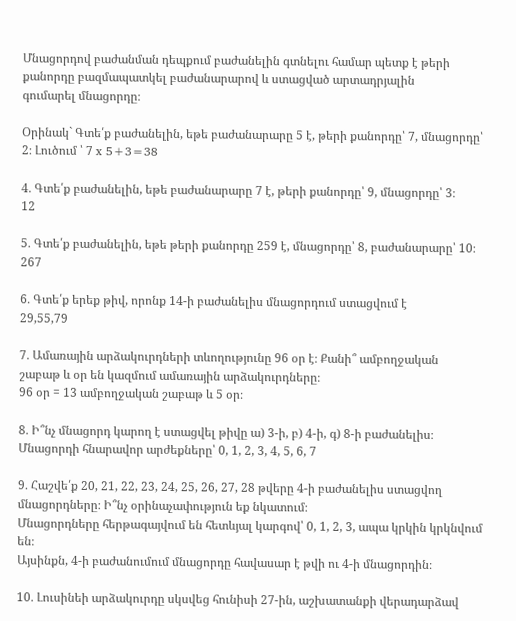Մնացորդով բաժանման դեպքում բաժանելին գտնելու համար պետք է թերի
քանորդը բազմապատկել բաժանարարով և ստացված արտադրյալին
գումարել մնացորդը։

Օրինակ` Գտե՛ք բաժանելին, եթե բաժանարարը 5 է, թերի քանորդը՝ 7, մնացորդը՝ 2։ Լուծում ՝ 7 x 5+3=38

4․ Գտե՛ք բաժանելին, եթե բաժանարարը 7 է, թերի քանորդը՝ 9, մնացորդը՝ 3։
12

5․ Գտե՛ք բաժանելին, եթե թերի քանորդը 259 է, մնացորդը՝ 8, բաժանարարը՝ 10։
267

6․ Գտե՛ք երեք թիվ, որոնք 14-ի բաժանելիս մնացորդում ստացվում է
29,55,79

7․ Ամառային արձակուրդների տևողությունը 96 օր է։ Քանի՞ ամբողջական
շաբաթ և օր են կազմում ամառային արձակուրդները։
96 օր = 13 ամբողջական շաբաթ և 5 օր։

8․ Ի՞նչ մնացորդ կարող է ստացվել թիվը ա) 3-ի, բ) 4-ի, գ) 8-ի բաժանելիս։
Մնացորդի հնարավոր արժեքները՝ 0, 1, 2, 3, 4, 5, 6, 7

9․ Հաշվե՛ք 20, 21, 22, 23, 24, 25, 26, 27, 28 թվերը 4-ի բաժանելիս ստացվող
մնացորդները։ Ի՞նչ օրինաչափություն եք նկատում։
Մնացորդները հերթագայվում են հետևյալ կարգով՝ 0, 1, 2, 3, ապա կրկին կրկնվում են։
Այսինքն, 4-ի բաժանումում մնացորդը հավասար է թվի ու 4-ի մնացորդին։

10․ Լուսինեի արձակուրդը սկսվեց հունիսի 27-ին, աշխատանքի վերադարձավ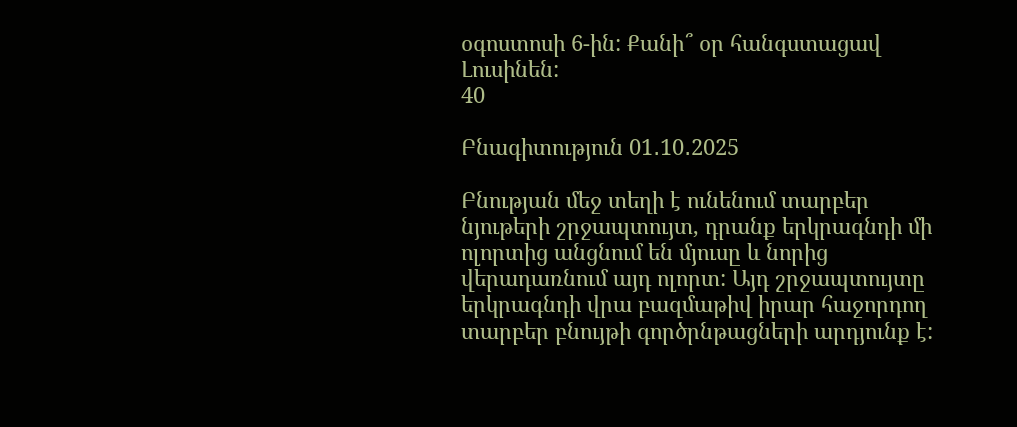օգոստոսի 6-ին: Քանի՞ օր հանգստացավ Լուսինեն:
40

Բնագիտություն 01․10․2025

Բնության մեջ տեղի է ունենում տարբեր նյութերի շրջապտույտ, դրանք երկրագնդի մի ոլորտից անցնում են մյուսը և նորից վերադառնում այդ ոլորտ: Այդ շրջապտույտը երկրագնդի վրա բազմաթիվ իրար հաջորդող տարբեր բնույթի գործրնթացների արդյունք է: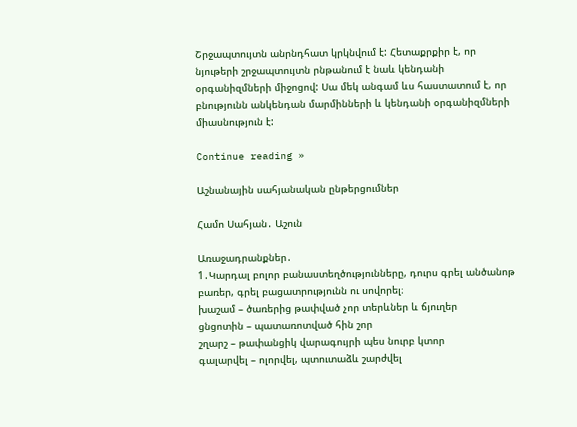Շրջապտույտն անրնդհատ կրկնվում է: Հետաքրքիր է, որ նյութերի շրջապտույտն րնթանում է նաև կենդանի օրգանիզմների միջոցով: Սա մեկ անգամ ևս հաստատում է, որ բնությունն անկենդան մարմինների և կենդանի օրգանիզմների միասնություն է:

Continue reading »

Աշնանային սահյանական ընթերցումներ

Համո Սահյան․ Աշուն

Առաջադրանքներ․
1․Կարդալ բոլոր բանաստեղծությունները, դուրս գրել անծանոթ բառեր, գրել բացատրությունն ու սովորել։
խաշամ – ծառերից թափված չոր տերևներ և ճյուղեր
ցնցոտին – պատառոտված հին շոր
շղարշ – թափանցիկ վարագույրի պես նուրբ կտոր
գալարվել – ոլորվել, պտուտաձև շարժվել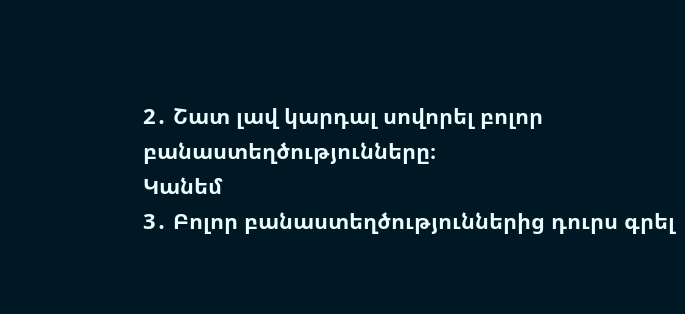2․ Շատ լավ կարդալ սովորել բոլոր բանաստեղծությունները։
Կանեմ
3․ Բոլոր բանաստեղծություններից դուրս գրել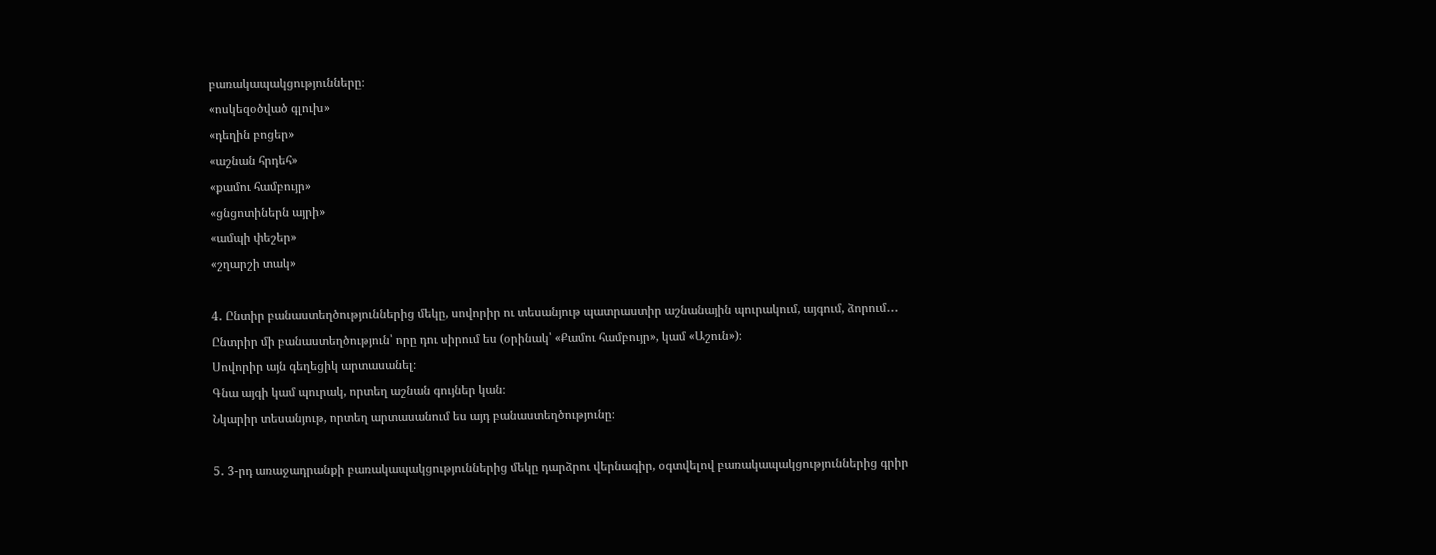բառակապակցությունները։
«ոսկեզօծված գլուխ»
«դեղին բոցեր»
«աշնան հրդեհ»
«քամու համբույր»
«ցնցոտիներն այրի»
«ամպի փեշեր»
«շղարշի տակ»

4․ Ընտիր բանաստեղծություններից մեկը, սովորիր ու տեսանյութ պատրաստիր աշնանային պուրակում, այգում, ձորում․․․
Ընտրիր մի բանաստեղծություն՝ որը դու սիրում ես (օրինակ՝ «Քամու համբույր», կամ «Աշուն»)։
Սովորիր այն գեղեցիկ արտասանել։
Գնա այգի կամ պուրակ, որտեղ աշնան գույներ կան։
Նկարիր տեսանյութ, որտեղ արտասանում ես այդ բանաստեղծությունը։

5․ 3-րդ առաջադրանքի բառակապակցություններից մեկը դարձրու վերնագիր, օգտվելով բառակապակցություններից գրիր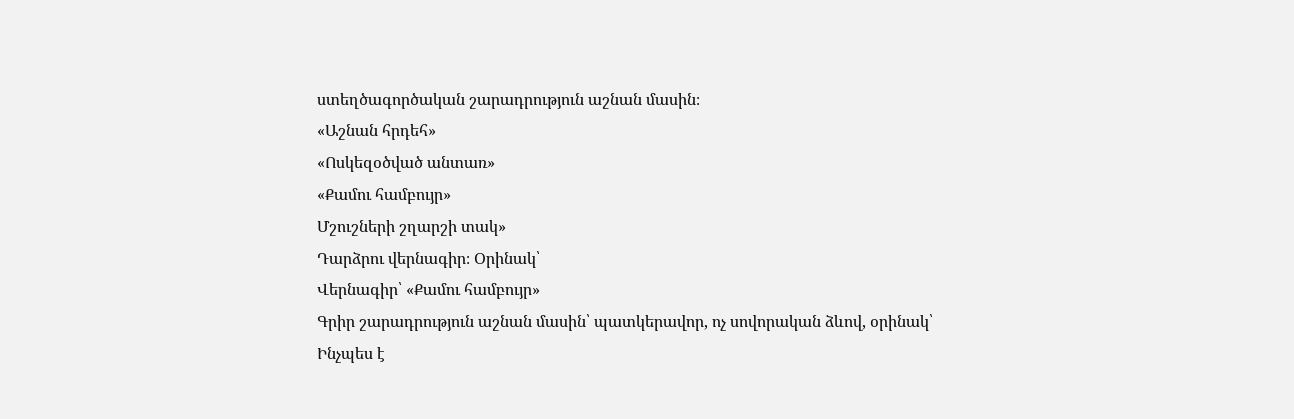ստեղծագործական շարադրություն աշնան մասին։
«Աշնան հրդեհ»
«Ոսկեզօծված անտառ»
«Քամու համբույր»
Մշուշների շղարշի տակ»
Դարձրու վերնագիր։ Օրինակ՝
Վերնագիր՝ «Քամու համբույր»
Գրիր շարադրություն աշնան մասին՝ պատկերավոր, ոչ սովորական ձևով, օրինակ՝
Ինչպես է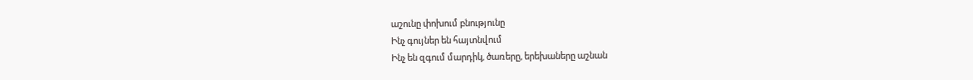աշունը փոխում բնությունը
Ինչ գույներ են հայտնվում
Ինչ են զգում մարդիկ, ծառերը, երեխաները աշնան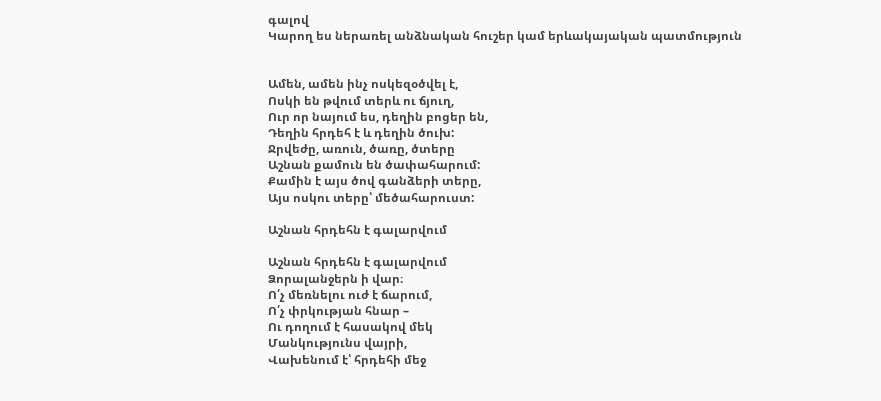գալով
Կարող ես ներառել անձնական հուշեր կամ երևակայական պատմություն


Ամեն, ամեն ինչ ոսկեզօծվել է,
Ոսկի են թվում տերև ու ճյուղ,
Ուր որ նայում ես, դեղին բոցեր են,
Դեղին հրդեհ է և դեղին ծուխ:
Ջրվեժը, առուն, ծառը, ծտերը
Աշնան քամուն են ծափահարում:
Քամին է այս ծով գանձերի տերը,
Այս ոսկու տերը՝ մեծահարուստ:

Աշնան հրդեհն է գալարվում

Աշնան հրդեհն է գալարվում
Ձորալանջերն ի վար։
Ո՛չ մեռնելու ուժ է ճարում,
Ո՛չ փրկության հնար –
Ու դողում է հասակով մեկ
Մանկությունս վայրի,
Վախենում է՝ հրդեհի մեջ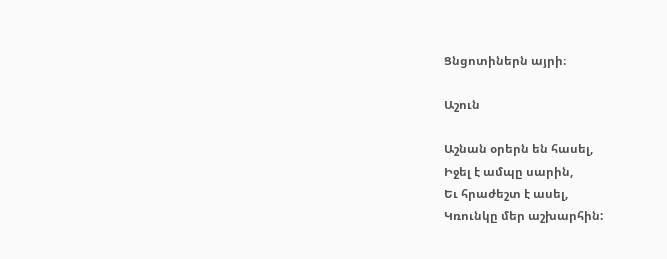Ցնցոտիներն այրի։

Աշուն

Աշնան օրերն են հասել,
Իջել է ամպը սարին,
Եւ հրաժեշտ է ասել,
Կռունկը մեր աշխարհին: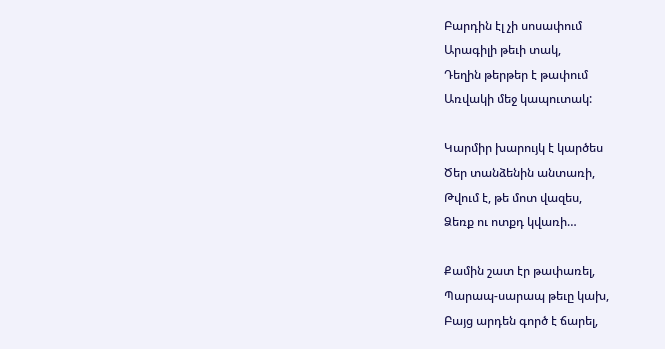Բարդին էլ չի սոսափում
Արագիլի թեւի տակ,
Դեղին թերթեր է թափում
Առվակի մեջ կապուտակ:

Կարմիր խարույկ է կարծես
Ծեր տանձենին անտառի,
Թվում է, թե մոտ վազես,
Ձեռք ու ոտքդ կվառի…

Քամին շատ էր թափառել,
Պարապ-սարապ թեւը կախ,
Բայց արդեն գործ է ճարել,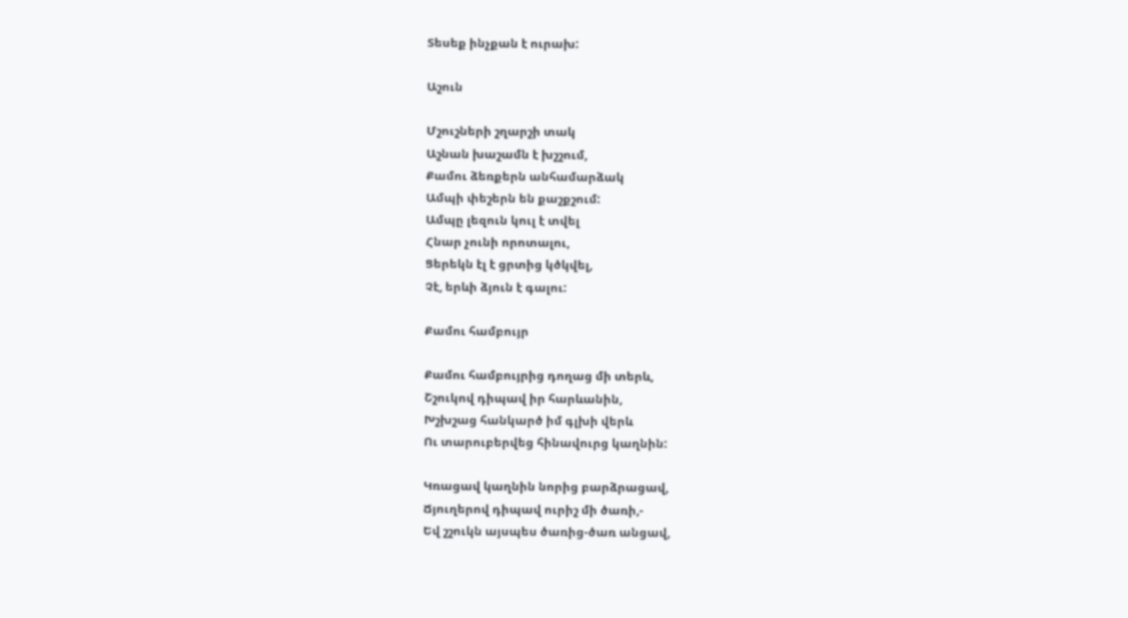Տեսեք ինչքան է ուրախ:

Աշուն

Մշուշների շղարշի տակ
Աշնան խաշամն է խշշում,
Քամու ձեռքերն անհամարձակ
Ամպի փեշերն են քաշքշում:
Ամպը լեզուն կուլ է տվել
Հնար չունի որոտալու,
Ցերեկն էլ է ցրտից կծկվել,
Չէ, երևի ձյուն է գալու:

Քամու համբույր

Քամու համբույրից դողաց մի տերև,
Շշուկով դիպավ իր հարևանին,
Խշխշաց հանկարծ իմ գլխի վերև
Ու տարուբերվեց հինավուրց կաղնին:

Կռացավ կաղնին նորից բարձրացավ,
Ճյուղերով դիպավ ուրիշ մի ծառի,-
Եվ շշուկն այսպես ծառից-ծառ անցավ,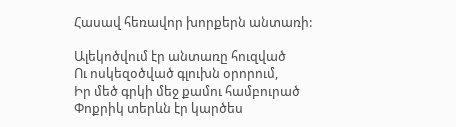Հասավ հեռավոր խորքերն անտառի:

Ալեկոծվում էր անտառը հուզված
Ու ոսկեզօծված գլուխն օրորում,
Իր մեծ գրկի մեջ քամու համբուրած
Փոքրիկ տերևն էր կարծես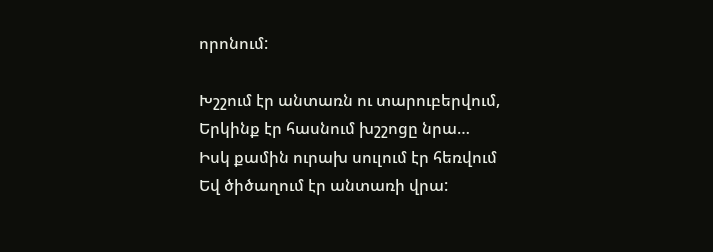որոնում:

Խշշում էր անտառն ու տարուբերվում,
Երկինք էր հասնում խշշոցը նրա…
Իսկ քամին ուրախ սուլում էր հեռվում
Եվ ծիծաղում էր անտառի վրա: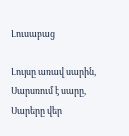Լուսաբաց

Լույսը առավ սարին,
Սարսռում է սարը,
Սարերը վեր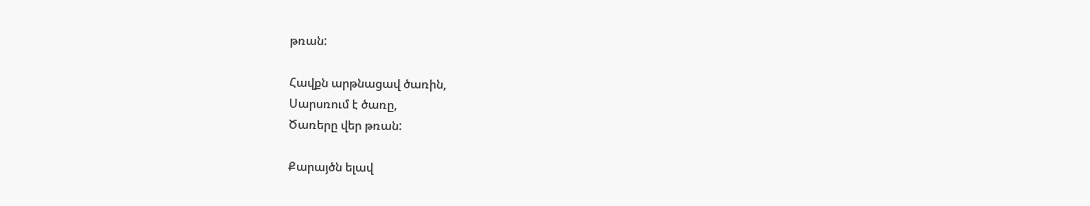թռան:

Հավքն արթնացավ ծառին,
Սարսռում է ծառը,
Ծառերը վեր թռան:

Քարայծն ելավ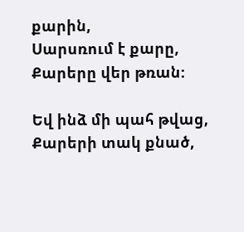քարին,
Սարսռում է քարը,
Քարերը վեր թռան:

Եվ ինձ մի պահ թվաց,
Քարերի տակ քնած,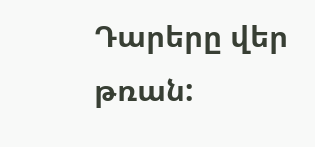Դարերը վեր թռան: